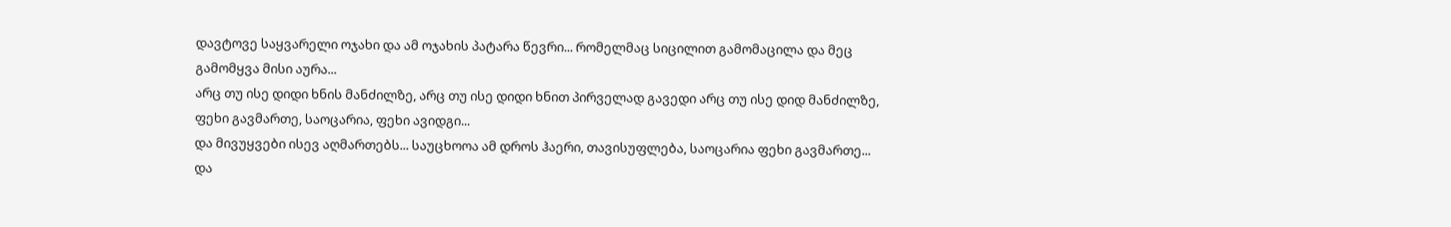დავტოვე საყვარელი ოჯახი და ამ ოჯახის პატარა წევრი... რომელმაც სიცილით გამომაცილა და მეც გამომყვა მისი აურა...
არც თუ ისე დიდი ხნის მანძილზე, არც თუ ისე დიდი ხნით პირველად გავედი არც თუ ისე დიდ მანძილზე, ფეხი გავმართე, საოცარია, ფეხი ავიდგი...
და მივუყვები ისევ აღმართებს... საუცხოოა ამ დროს ჰაერი, თავისუფლება, საოცარია ფეხი გავმართე...
და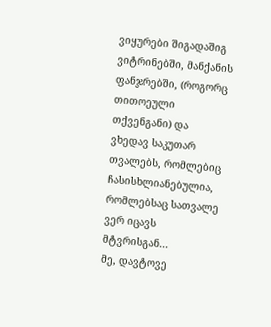ვიყურები შიგადაშიგ ვიტრინებში, მანქანის ფანჯრებში, (როგორც თითოეული თქვენგანი) და ვხედავ საკუთარ თვალებს, რომლებიც ჩასისხლიანებულია, რომლებსაც სათვალე ვერ იცავს მტვრისგან...
მე, დავტოვე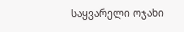საყვარელი ოჯახი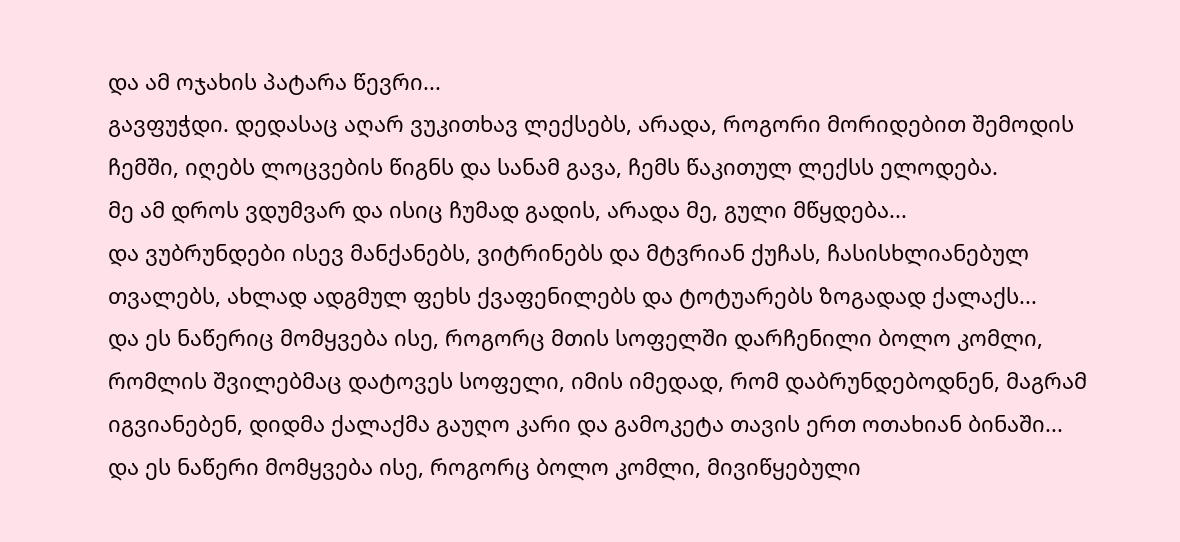და ამ ოჯახის პატარა წევრი...
გავფუჭდი. დედასაც აღარ ვუკითხავ ლექსებს, არადა, როგორი მორიდებით შემოდის ჩემში, იღებს ლოცვების წიგნს და სანამ გავა, ჩემს წაკითულ ლექსს ელოდება.
მე ამ დროს ვდუმვარ და ისიც ჩუმად გადის, არადა მე, გული მწყდება...
და ვუბრუნდები ისევ მანქანებს, ვიტრინებს და მტვრიან ქუჩას, ჩასისხლიანებულ თვალებს, ახლად ადგმულ ფეხს ქვაფენილებს და ტოტუარებს ზოგადად ქალაქს...
და ეს ნაწერიც მომყვება ისე, როგორც მთის სოფელში დარჩენილი ბოლო კომლი, რომლის შვილებმაც დატოვეს სოფელი, იმის იმედად, რომ დაბრუნდებოდნენ, მაგრამ იგვიანებენ, დიდმა ქალაქმა გაუღო კარი და გამოკეტა თავის ერთ ოთახიან ბინაში...
და ეს ნაწერი მომყვება ისე, როგორც ბოლო კომლი, მივიწყებული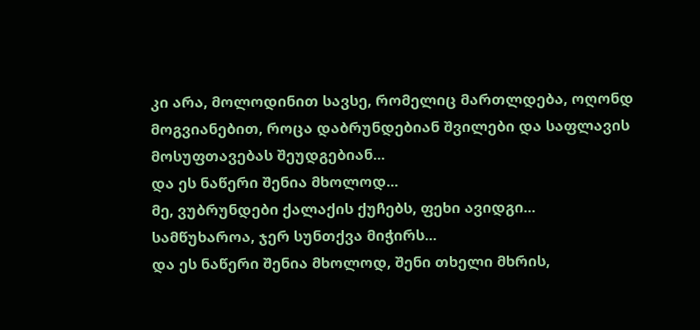კი არა, მოლოდინით სავსე, რომელიც მართლდება, ოღონდ მოგვიანებით, როცა დაბრუნდებიან შვილები და საფლავის მოსუფთავებას შეუდგებიან...
და ეს ნაწერი შენია მხოლოდ...
მე, ვუბრუნდები ქალაქის ქუჩებს, ფეხი ავიდგი...
სამწუხაროა, ჯერ სუნთქვა მიჭირს...
და ეს ნაწერი შენია მხოლოდ, შენი თხელი მხრის,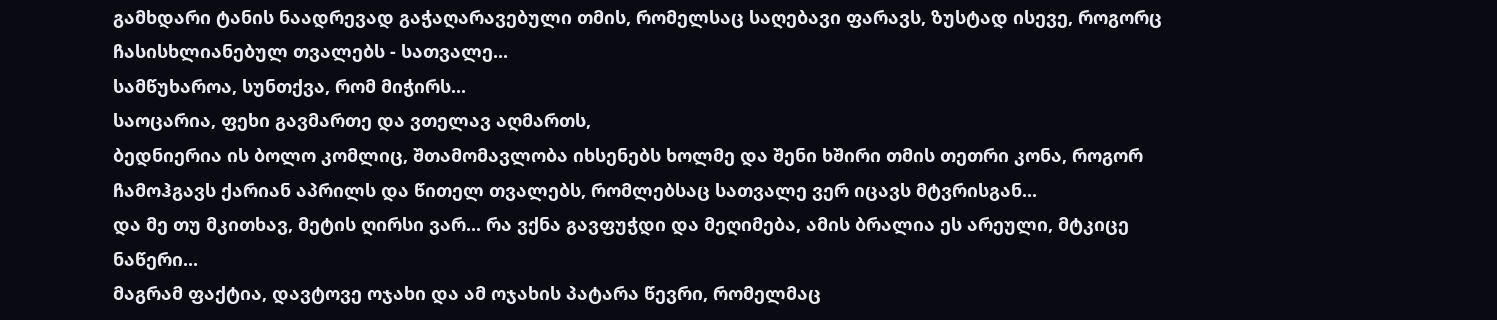გამხდარი ტანის ნაადრევად გაჭაღარავებული თმის, რომელსაც საღებავი ფარავს, ზუსტად ისევე, როგორც ჩასისხლიანებულ თვალებს - სათვალე...
სამწუხაროა, სუნთქვა, რომ მიჭირს...
საოცარია, ფეხი გავმართე და ვთელავ აღმართს,
ბედნიერია ის ბოლო კომლიც, შთამომავლობა იხსენებს ხოლმე და შენი ხშირი თმის თეთრი კონა, როგორ ჩამოჰგავს ქარიან აპრილს და წითელ თვალებს, რომლებსაც სათვალე ვერ იცავს მტვრისგან...
და მე თუ მკითხავ, მეტის ღირსი ვარ... რა ვქნა გავფუჭდი და მეღიმება, ამის ბრალია ეს არეული, მტკიცე ნაწერი...
მაგრამ ფაქტია, დავტოვე ოჯახი და ამ ოჯახის პატარა წევრი, რომელმაც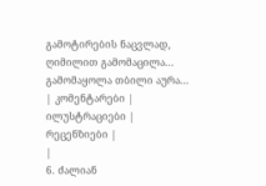გამოტირების ნაცვლად, ღიმილით გამომაცილა... გამომაყოლა თბილი აურა...
| კომენტარები |
ილუსტრაციები |
რეცენზიები |
|
6. ძალიან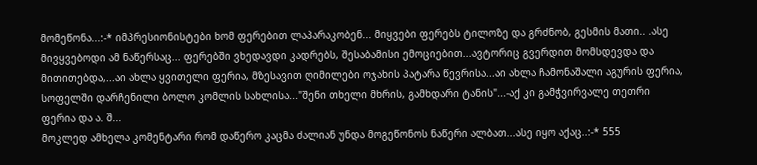მომეწონა...:-* იმპრესიონისტები ხომ ფერებით ლაპარაკობენ... მიყვები ფერებს ტილოზე და გრძნობ, გესმის მათი.. .ასე მივყვებოდი ამ ნაწერსაც... ფერებში ვხედავდი კადრებს, შესაბამისი ემოციებით...ავტორიც გვერდით მომსდევდა და მითითებდა,...აი ახლა ყვითელი ფერია, მზესავით ღიმილები ოჯახის პატარა წევრისა...აი ახლა ჩამონაშალი აგურის ფერია, სოფელში დარჩენილი ბოლო კომლის სახლისა..."შენი თხელი მხრის, გამხდარი ტანის"...-აქ კი გამჭვირვალე თეთრი ფერია და ა. შ...
მოკლედ ამხელა კომენტარი რომ დაწერო კაცმა ძალიან უნდა მოგეწონოს ნაწერი ალბათ...ასე იყო აქაც..:-* 555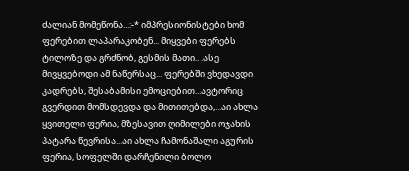ძალიან მომეწონა...:-* იმპრესიონისტები ხომ ფერებით ლაპარაკობენ... მიყვები ფერებს ტილოზე და გრძნობ, გესმის მათი.. .ასე მივყვებოდი ამ ნაწერსაც... ფერებში ვხედავდი კადრებს, შესაბამისი ემოციებით...ავტორიც გვერდით მომსდევდა და მითითებდა,...აი ახლა ყვითელი ფერია, მზესავით ღიმილები ოჯახის პატარა წევრისა...აი ახლა ჩამონაშალი აგურის ფერია, სოფელში დარჩენილი ბოლო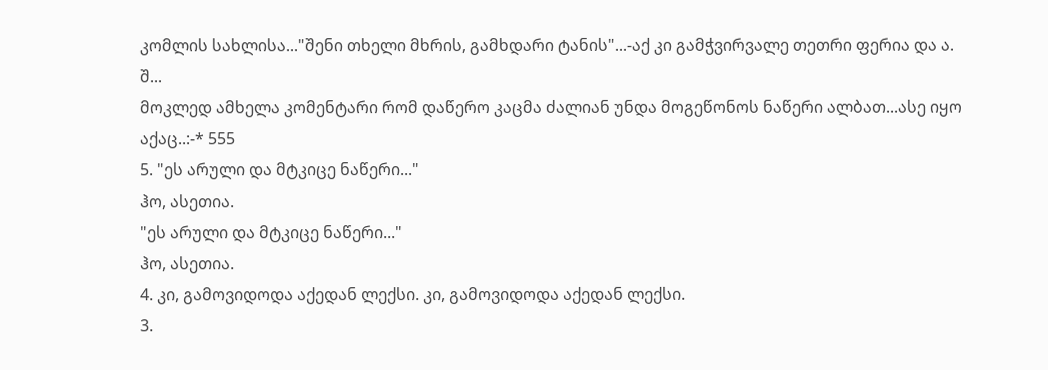კომლის სახლისა..."შენი თხელი მხრის, გამხდარი ტანის"...-აქ კი გამჭვირვალე თეთრი ფერია და ა. შ...
მოკლედ ამხელა კომენტარი რომ დაწერო კაცმა ძალიან უნდა მოგეწონოს ნაწერი ალბათ...ასე იყო აქაც..:-* 555
5. "ეს არული და მტკიცე ნაწერი..."
ჰო, ასეთია.
"ეს არული და მტკიცე ნაწერი..."
ჰო, ასეთია.
4. კი, გამოვიდოდა აქედან ლექსი. კი, გამოვიდოდა აქედან ლექსი.
3.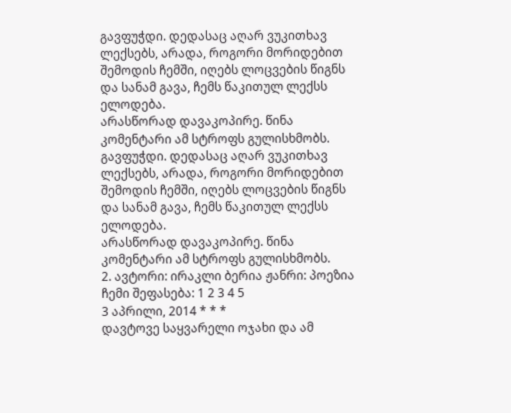გავფუჭდი. დედასაც აღარ ვუკითხავ ლექსებს, არადა, როგორი მორიდებით შემოდის ჩემში, იღებს ლოცვების წიგნს და სანამ გავა, ჩემს წაკითულ ლექსს ელოდება.
არასწორად დავაკოპირე. წინა კომენტარი ამ სტროფს გულისხმობს. გავფუჭდი. დედასაც აღარ ვუკითხავ ლექსებს, არადა, როგორი მორიდებით შემოდის ჩემში, იღებს ლოცვების წიგნს და სანამ გავა, ჩემს წაკითულ ლექსს ელოდება.
არასწორად დავაკოპირე. წინა კომენტარი ამ სტროფს გულისხმობს.
2. ავტორი: ირაკლი ბერია ჟანრი: პოეზია ჩემი შეფასება: 1 2 3 4 5
3 აპრილი, 2014 * * *
დავტოვე საყვარელი ოჯახი და ამ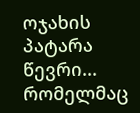ოჯახის პატარა წევრი... რომელმაც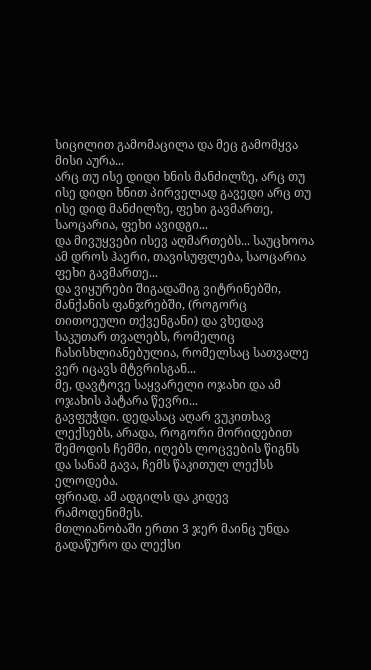სიცილით გამომაცილა და მეც გამომყვა მისი აურა...
არც თუ ისე დიდი ხნის მანძილზე, არც თუ ისე დიდი ხნით პირველად გავედი არც თუ ისე დიდ მანძილზე, ფეხი გავმართე, საოცარია, ფეხი ავიდგი...
და მივუყვები ისევ აღმართებს... საუცხოოა ამ დროს ჰაერი, თავისუფლება, საოცარია ფეხი გავმართე...
და ვიყურები შიგადაშიგ ვიტრინებში, მანქანის ფანჯრებში, (როგორც თითოეული თქვენგანი) და ვხედავ საკუთარ თვალებს, რომელიც ჩასისხლიანებულია, რომელსაც სათვალე ვერ იცავს მტვრისგან...
მე, დავტოვე საყვარელი ოჯახი და ამ ოჯახის პატარა წევრი...
გავფუჭდი. დედასაც აღარ ვუკითხავ ლექსებს, არადა, როგორი მორიდებით შემოდის ჩემში, იღებს ლოცვების წიგნს და სანამ გავა, ჩემს წაკითულ ლექსს ელოდება.
ფრიად. ამ ადგილს და კიდევ რამოდენიმეს.
მთლიანობაში ერთი 3 ჯერ მაინც უნდა გადაწურო და ლექსი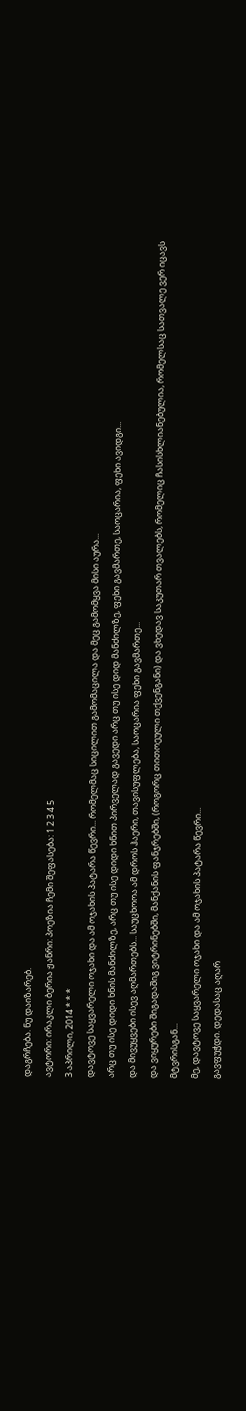დაგრჩება. ნუ დაიზარებ.
ავტორი: ირაკლი ბერია ჟანრი: პოეზია ჩემი შეფასება: 1 2 3 4 5
3 აპრილი, 2014 * * *
დავტოვე საყვარელი ოჯახი და ამ ოჯახის პატარა წევრი... რომელმაც სიცილით გამომაცილა და მეც გამომყვა მისი აურა...
არც თუ ისე დიდი ხნის მანძილზე, არც თუ ისე დიდი ხნით პირველად გავედი არც თუ ისე დიდ მანძილზე, ფეხი გავმართე, საოცარია, ფეხი ავიდგი...
და მივუყვები ისევ აღმართებს... საუცხოოა ამ დროს ჰაერი, თავისუფლება, საოცარია ფეხი გავმართე...
და ვიყურები შიგადაშიგ ვიტრინებში, მანქანის ფანჯრებში, (როგორც თითოეული თქვენგანი) და ვხედავ საკუთარ თვალებს, რომელიც ჩასისხლიანებულია, რომელსაც სათვალე ვერ იცავს მტვრისგან...
მე, დავტოვე საყვარელი ოჯახი და ამ ოჯახის პატარა წევრი...
გავფუჭდი. დედასაც აღარ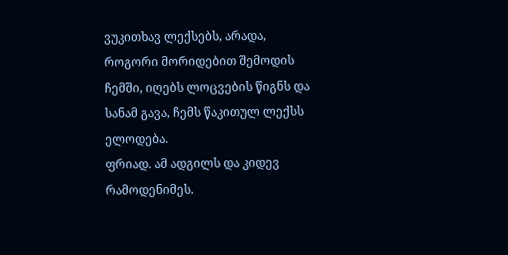ვუკითხავ ლექსებს, არადა, როგორი მორიდებით შემოდის ჩემში, იღებს ლოცვების წიგნს და სანამ გავა, ჩემს წაკითულ ლექსს ელოდება.
ფრიად. ამ ადგილს და კიდევ რამოდენიმეს.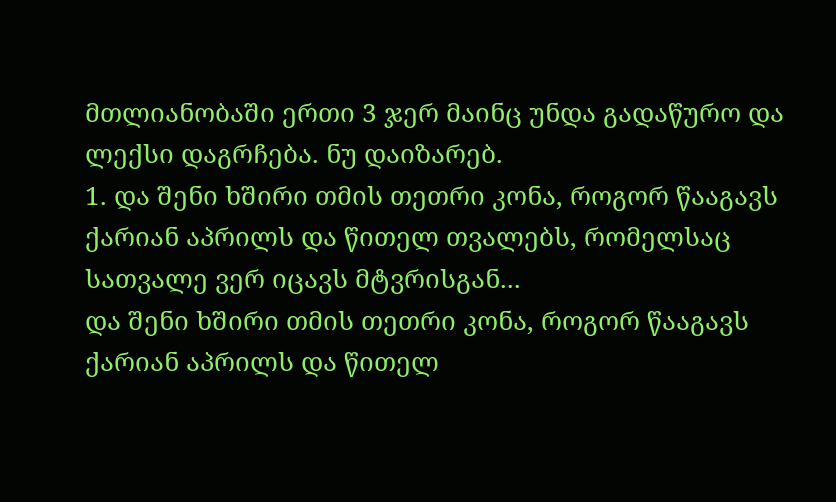მთლიანობაში ერთი 3 ჯერ მაინც უნდა გადაწურო და ლექსი დაგრჩება. ნუ დაიზარებ.
1. და შენი ხშირი თმის თეთრი კონა, როგორ წააგავს ქარიან აპრილს და წითელ თვალებს, რომელსაც სათვალე ვერ იცავს მტვრისგან...
და შენი ხშირი თმის თეთრი კონა, როგორ წააგავს ქარიან აპრილს და წითელ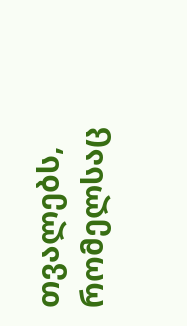თვალებს, რომელსაც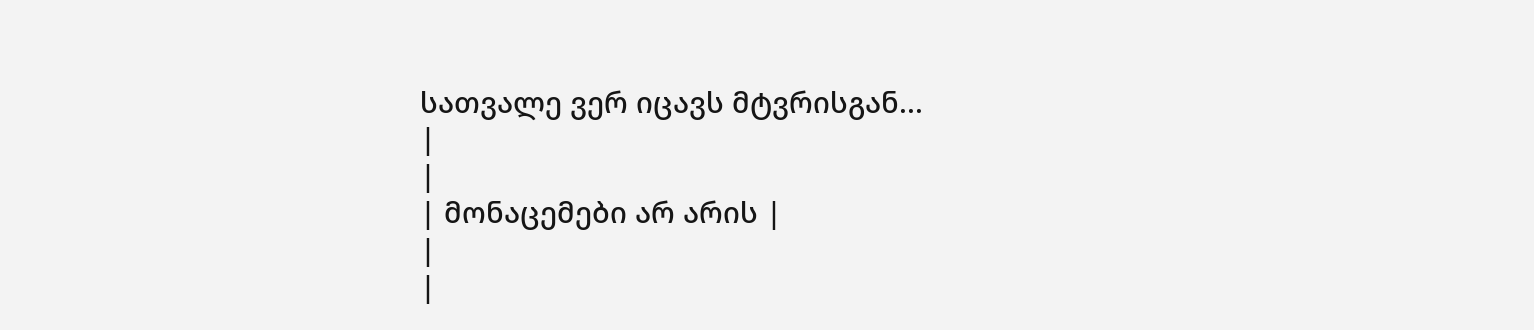სათვალე ვერ იცავს მტვრისგან...
|
|
| მონაცემები არ არის |
|
|